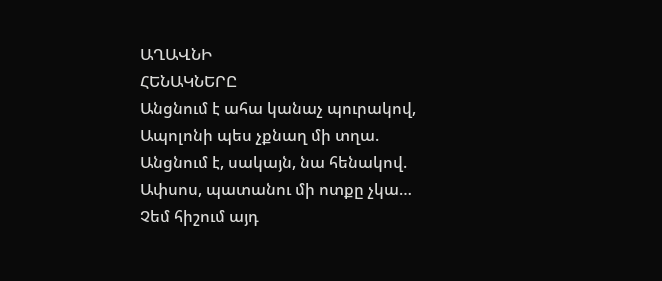ԱՂԱՎՆԻ
ՀԵՆԱԿՆԵՐԸ
Անցնում է ահա կանաչ պուրակով,
Ապոլոնի պես չքնաղ մի տղա.
Անցնում է, սակայն, նա հենակով.
Ափսոս, պատանու մի ոտքը չկա…
Չեմ հիշում այդ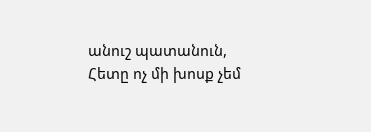անուշ պատանուն,
Հետը ոչ մի խոսք չեմ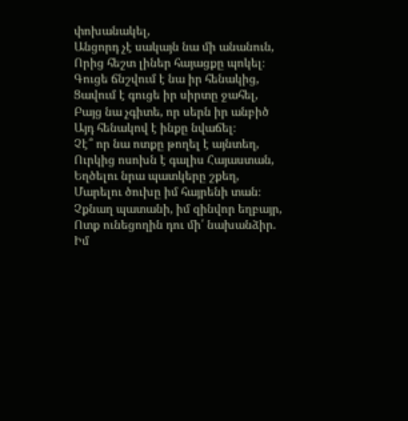փոխանակել,
Անցորդ չէ սակայն նա մի անանուն,
Որից հեշտ լիներ հայացքը պոկել։
Գուցե ճնշվում է նա իր հենակից,
Ցավում է գուցե իր սիրտը ջահել,
Բայց նա չգիտե, որ սերն իր անբիծ
Այդ հենակով է ինքը նվաճել։
Չէ՞ որ նա ոտքը թողել է այնտեղ,
Ուրկից ոսոխն է գալիս Հայաստան,
Եղծելու նրա պատկերը շքեղ,
Մարելու ծուխը իմ հայրենի տան։
Չքնաղ պատանի, իմ զինվոր եղբայր,
Ոտք ունեցողին դու մի՛ նախանձիր.
Իմ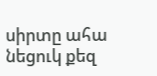սիրտը ահա նեցուկ քեզ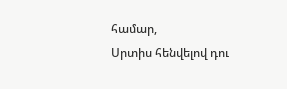համար,
Սրտիս հենվելով դու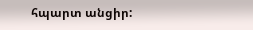հպարտ անցիր: